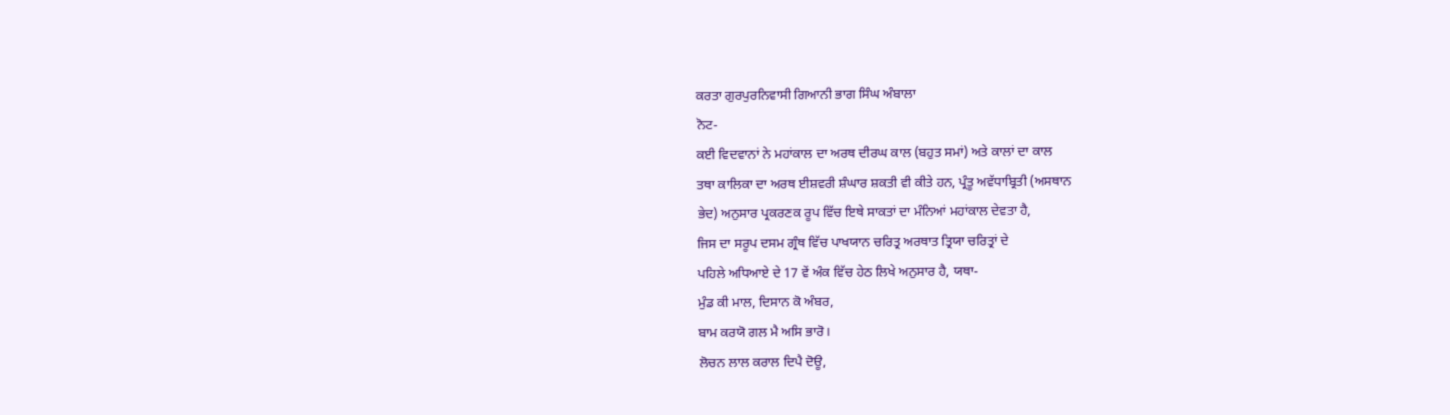ਕਰਤਾ ਗੁਰਪੁਰਨਿਵਾਸੀ ਗਿਆਨੀ ਭਾਗ ਸਿੰਘ ਅੰਬਾਲਾ
ਨੋਟ-
ਕਈ ਵਿਦਵਾਨਾਂ ਨੇ ਮਹਾਂਕਾਲ ਦਾ ਅਰਥ ਦੀਰਘ ਕਾਲ (ਬਹੁਤ ਸਮਾਂ) ਅਤੇ ਕਾਲਾਂ ਦਾ ਕਾਲ
ਤਥਾ ਕਾਲਿਕਾ ਦਾ ਅਰਥ ਈਸ਼ਵਰੀ ਸ਼ੰਘਾਰ ਸ਼ਕਤੀ ਵੀ ਕੀਤੇ ਹਨ, ਪ੍ਰੰਤੂ ਅਵੱਧਾਬ੍ਰਿਤੀ (ਅਸਥਾਨ
ਭੇਦ) ਅਨੁਸਾਰ ਪ੍ਰਕਰਣਕ ਰੂਪ ਵਿੱਚ ਇਥੇ ਸਾਕਤਾਂ ਦਾ ਮੰਨਿਆਂ ਮਹਾਂਕਾਲ ਦੇਵਤਾ ਹੈ,
ਜਿਸ ਦਾ ਸਰੂਪ ਦਸਮ ਗ੍ਰੰਥ ਵਿੱਚ ਪਾਖਯਾਨ ਚਰਿਤ੍ਰ ਅਰਥਾਤ ਤ੍ਰਿਯਾ ਚਰਿਤ੍ਰਾਂ ਦੇ
ਪਹਿਲੇ ਅਧਿਆਏ ਦੇ 17 ਵੇਂ ਅੰਕ ਵਿੱਚ ਹੇਠ ਲਿਖੇ ਅਨੁਸਾਰ ਹੈ, ਯਥਾ-
ਮੁੰਡ ਕੀ ਮਾਲ, ਦਿਸਾਨ ਕੋ ਅੰਬਰ,
ਬਾਮ ਕਰਯੋ ਗਲ ਮੈ ਅਸਿ ਭਾਰੋ।
ਲੋਚਨ ਲਾਲ ਕਰਾਲ ਦਿਪੈ ਦੋਊ,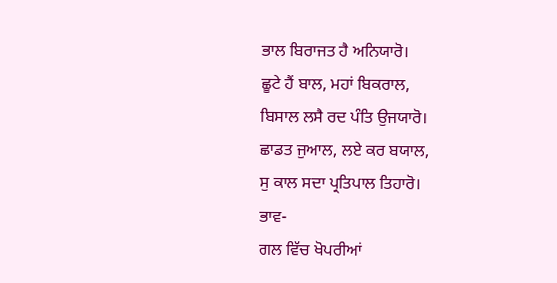ਭਾਲ ਬਿਰਾਜਤ ਹੈ ਅਨਿਯਾਰੋ।
ਛੂਟੇ ਹੈਂ ਬਾਲ, ਮਹਾਂ ਬਿਕਰਾਲ,
ਬਿਸਾਲ ਲਸੈ ਰਦ ਪੰਤਿ ਉਜਯਾਰੋ।
ਛਾਡਤ ਜੁਆਲ, ਲਏ ਕਰ ਬਯਾਲ,
ਸੁ ਕਾਲ ਸਦਾ ਪ੍ਰਤਿਪਾਲ ਤਿਹਾਰੋ।
ਭਾਵ-
ਗਲ ਵਿੱਚ ਖੋਪਰੀਆਂ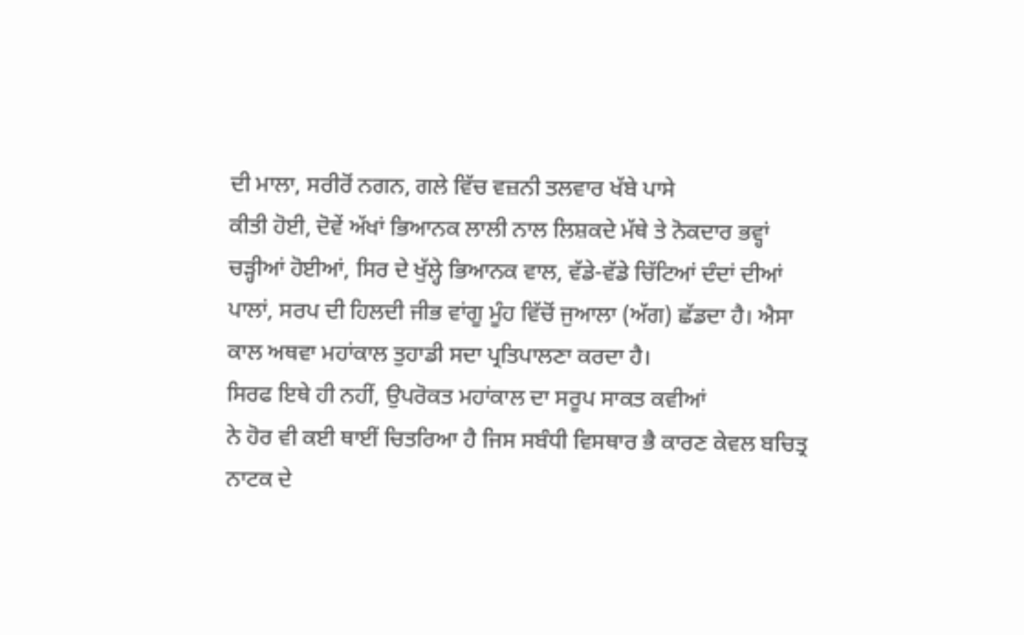ਦੀ ਮਾਲਾ, ਸਰੀਰੋਂ ਨਗਨ, ਗਲੇ ਵਿੱਚ ਵਜ਼ਨੀ ਤਲਵਾਰ ਖੱਬੇ ਪਾਸੇ
ਕੀਤੀ ਹੋਈ, ਦੋਵੇਂ ਅੱਖਾਂ ਭਿਆਨਕ ਲਾਲੀ ਨਾਲ ਲਿਸ਼ਕਦੇ ਮੱਥੇ ਤੇ ਨੋਕਦਾਰ ਭਵ੍ਹਾਂ
ਚੜ੍ਹੀਆਂ ਹੋਈਆਂ, ਸਿਰ ਦੇ ਖੁੱਲ੍ਹੇ ਭਿਆਨਕ ਵਾਲ, ਵੱਡੇ-ਵੱਡੇ ਚਿੱਟਿਆਂ ਦੰਦਾਂ ਦੀਆਂ
ਪਾਲਾਂ, ਸਰਪ ਦੀ ਹਿਲਦੀ ਜੀਭ ਵਾਂਗੂ ਮੂੰਹ ਵਿੱਚੋਂ ਜੁਆਲਾ (ਅੱਗ) ਛੱਡਦਾ ਹੈ। ਐਸਾ
ਕਾਲ ਅਥਵਾ ਮਹਾਂਕਾਲ ਤੁਹਾਡੀ ਸਦਾ ਪ੍ਰਤਿਪਾਲਣਾ ਕਰਦਾ ਹੈ।
ਸਿਰਫ ਇਥੇ ਹੀ ਨਹੀਂ, ਉਪਰੋਕਤ ਮਹਾਂਕਾਲ ਦਾ ਸਰੂਪ ਸਾਕਤ ਕਵੀਆਂ
ਨੇ ਹੋਰ ਵੀ ਕਈ ਥਾਈਂ ਚਿਤਰਿਆ ਹੈ ਜਿਸ ਸਬੰਧੀ ਵਿਸਥਾਰ ਭੈ ਕਾਰਣ ਕੇਵਲ ਬਚਿਤ੍ਰ
ਨਾਟਕ ਦੇ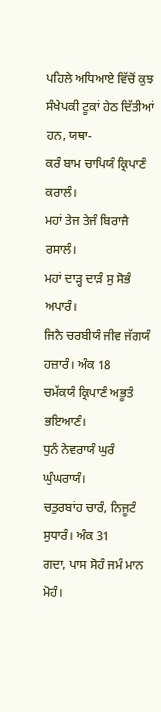ਪਹਿਲੇ ਅਧਿਆਏ ਵਿੱਚੋਂ ਕੁਝ ਸੰਖੇਪਕੀ ਟੂਕਾਂ ਹੇਠ ਦਿੱਤੀਆਂ ਹਨ, ਯਥਾ-
ਕਰੰ ਬਾਮ ਚਾਪਿਯੰ ਕ੍ਰਿਪਾਣੰ ਕਰਾਲੰ।
ਮਹਾਂ ਤੇਜ ਤੇਜੰ ਬਿਰਾਜੈ ਰਸਾਲੰ।
ਮਹਾਂ ਦਾੜ੍ਹ ਦਾੜੰ ਸੁ ਸੋਭੰ ਅਪਾਰੰ।
ਜਿਨੈ ਚਰਬੀਯੰ ਜੀਵ ਜੱਗਯੰ ਹਜ਼ਾਰੰ। ਅੰਕ 18
ਚਮੱਕਯੰ ਕ੍ਰਿਪਾਣੰ ਅਭੂਤੰ ਭਇਆਣੰ।
ਧੁਨੰ ਨੇਵਰਾਯੰ ਘੁਰੰ ਘੁੰਘਰਾਯੰ।
ਚਤੁਰਬਾਂਹ ਚਾਰੰ, ਨਿਜੂਟੰ ਸੁਧਾਰੰ। ਅੰਕ 31
ਗਦਾ, ਪਾਸ ਸੋਹੰ ਜਮੰ ਮਾਨ ਮੋਹੰ।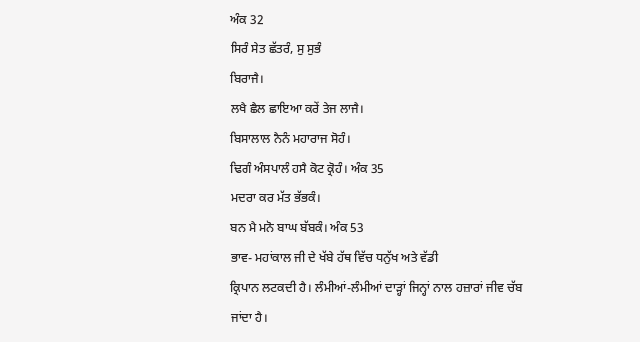ਅੰਕ 32
ਸਿਰੰ ਸੇਤ ਛੱਤਰੰ, ਸੁ ਸੁਭੰ
ਬਿਰਾਜੈ।
ਲਖੈ ਛੈਲ ਛਾਇਆ ਕਰੇਂ ਤੇਜ ਲਾਜੈ।
ਬਿਸਾਲਾਲ ਨੈਨੰ ਮਹਾਰਾਜ ਸੋਹੰ।
ਢਿਗੰ ਅੰਸਪਾਲੰ ਹਸੈ ਕੋਟ ਕ੍ਰੋਹੰ। ਅੰਕ 35
ਮਦਰਾ ਕਰ ਮੱਤ ਭੱਭਕੰ।
ਬਨ ਮੈ ਮਨੋ ਬਾਘ ਬੱਬਕੰ। ਅੰਕ 53
ਭਾਵ- ਮਹਾਂਕਾਲ ਜੀ ਦੇ ਖੱਬੇ ਹੱਥ ਵਿੱਚ ਧਨੁੱਖ ਅਤੇ ਵੱਡੀ
ਕ੍ਰਿਪਾਨ ਲਟਕਦੀ ਹੈ। ਲੰਮੀਆਂ-ਲੰਮੀਆਂ ਦਾੜ੍ਹਾਂ ਜਿਨ੍ਹਾਂ ਨਾਲ ਹਜ਼ਾਰਾਂ ਜੀਵ ਚੱਬ
ਜਾਂਦਾ ਹੈ।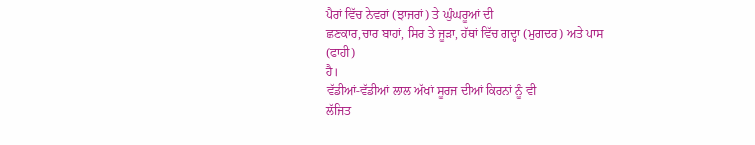ਪੈਰਾਂ ਵਿੱਚ ਨੇਵਰਾਂ (ਝਾਜਰਾਂ) ਤੇ ਘੁੰਘਰੂਆਂ ਦੀ
ਛਣਕਾਰ,ਚਾਰ ਬਾਹਾਂ, ਸਿਰ ਤੇ ਜੂੜਾ, ਹੱਥਾਂ ਵਿੱਚ ਗਦ੍ਹਾ (ਮੁਗਦਰ) ਅਤੇ ਪਾਸ (ਫਾਹੀ)
ਹੈ।
ਵੱਡੀਆਂ-ਵੱਡੀਆਂ ਲਾਲ ਅੱਖਾਂ ਸੂਰਜ ਦੀਆਂ ਕਿਰਨਾਂ ਨੂੰ ਵੀ
ਲੱਜਿਤ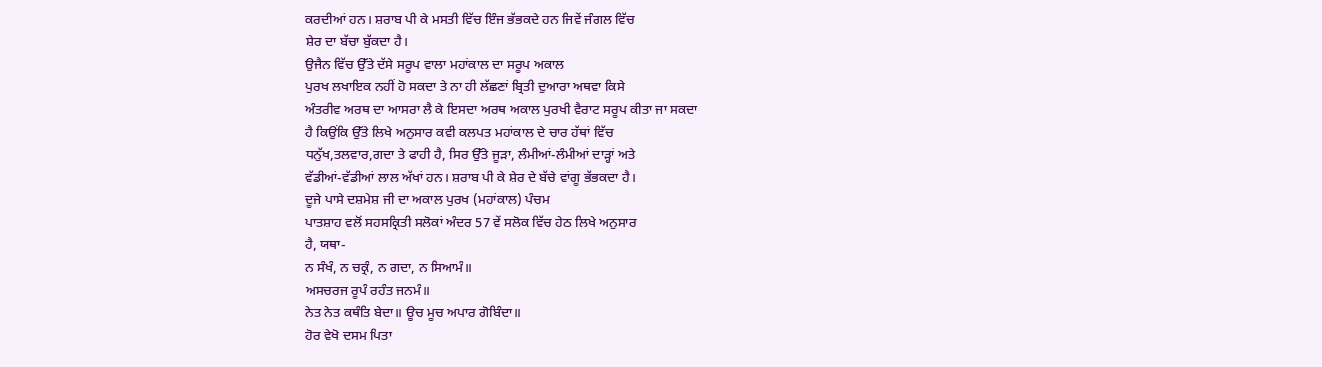ਕਰਦੀਆਂ ਹਨ। ਸ਼ਰਾਬ ਪੀ ਕੇ ਮਸਤੀ ਵਿੱਚ ਇੰਜ ਭੱਭਕਦੇ ਹਨ ਜਿਵੇਂ ਜੰਗਲ ਵਿੱਚ
ਸ਼ੇਰ ਦਾ ਬੱਚਾ ਬੁੱਕਦਾ ਹੈ।
ਉਜੈਨ ਵਿੱਚ ਉੱਤੇ ਦੱਸੇ ਸਰੂਪ ਵਾਲਾ ਮਹਾਂਕਾਲ ਦਾ ਸਰੂਪ ਅਕਾਲ
ਪੁਰਖ ਲਖਾਇਕ ਨਹੀਂ ਹੋ ਸਕਦਾ ਤੇ ਨਾ ਹੀ ਲੱਛਣਾਂ ਬ੍ਰਿਤੀ ਦੁਆਰਾ ਅਥਵਾ ਕਿਸੇ
ਅੰਤਰੀਵ ਅਰਥ ਦਾ ਆਸਰਾ ਲੈ ਕੇ ਇਸਦਾ ਅਰਥ ਅਕਾਲ ਪੁਰਖੀ ਵੈਰਾਟ ਸਰੂਪ ਕੀਤਾ ਜਾ ਸਕਦਾ
ਹੈ ਕਿਉਂਕਿ ਉੱਤੇ ਲਿਖੇ ਅਨੁਸਾਰ ਕਵੀ ਕਲਪਤ ਮਹਾਂਕਾਲ ਦੇ ਚਾਰ ਹੱਥਾਂ ਵਿੱਚ
ਧਨੁੱਖ,ਤਲਵਾਰ,ਗਦਾ ਤੇ ਫਾਹੀ ਹੈ, ਸਿਰ ਉੱਤੇ ਜੂੜਾ, ਲੰਮੀਆਂ-ਲੰਮੀਆਂ ਦਾੜ੍ਹਾਂ ਅਤੇ
ਵੱਡੀਆਂ-ਵੱਡੀਆਂ ਲਾਲ ਅੱਖਾਂ ਹਨ। ਸ਼ਰਾਬ ਪੀ ਕੇ ਸ਼ੇਰ ਦੇ ਬੱਚੇ ਵਾਂਗੂ ਭੱਭਕਦਾ ਹੈ।
ਦੂਜੇ ਪਾਸੇ ਦਸ਼ਮੇਸ਼ ਜੀ ਦਾ ਅਕਾਲ ਪੁਰਖ (ਮਹਾਂਕਾਲ) ਪੰਚਮ
ਪਾਤਸ਼ਾਹ ਵਲੋਂ ਸਹਸਕ੍ਰਿਤੀ ਸਲੋਕਾਂ ਅੰਦਰ 57 ਵੇਂ ਸਲੋਕ ਵਿੱਚ ਹੇਠ ਲਿਖੇ ਅਨੁਸਾਰ
ਹੈ, ਯਥਾ-
ਨ ਸੰਖੰ, ਨ ਚਕ੍ਰੰ, ਨ ਗਦਾ, ਨ ਸਿਆਮੰ॥
ਅਸਚਰਜ ਰੂਪੰ ਰਹੰਤ ਜਨਮੰ॥
ਨੇਤ ਨੇਤ ਕਥੰਤਿ ਬੇਦਾ॥ ਊਚ ਮੂਚ ਅਪਾਰ ਗੋਬਿੰਦਾ॥
ਹੋਰ ਵੇਖੋ ਦਸਮ ਪਿਤਾ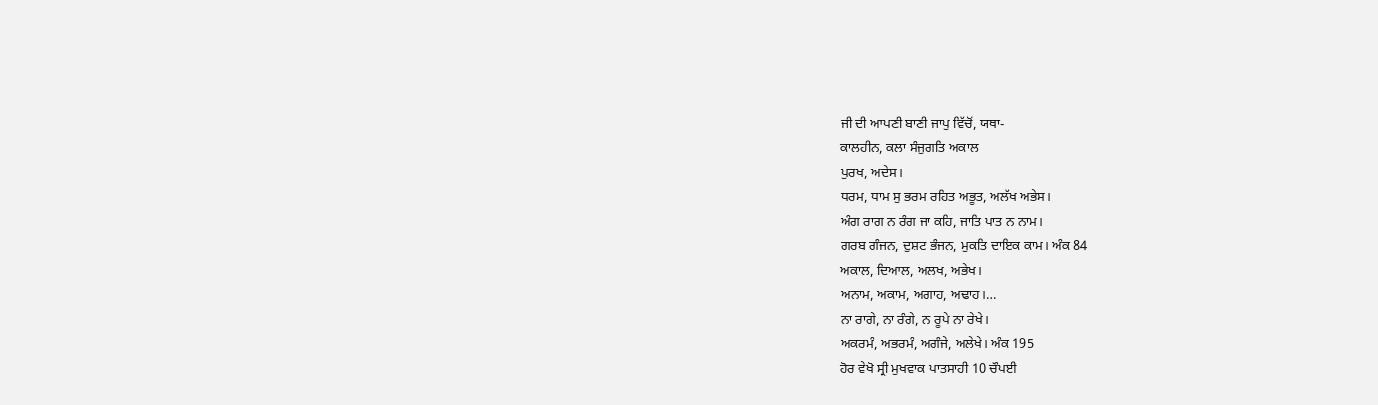ਜੀ ਦੀ ਆਪਣੀ ਬਾਣੀ ਜਾਪੁ ਵਿੱਚੋਂ, ਯਥਾ-
ਕਾਲਹੀਨ, ਕਲਾ ਸੰਜੁਗਤਿ ਅਕਾਲ
ਪੁਰਖ, ਅਦੇਸ।
ਧਰਮ, ਧਾਮ ਸੁ ਭਰਮ ਰਹਿਤ ਅਭੂਤ, ਅਲੱਖ ਅਭੇਸ।
ਅੰਗ ਰਾਗ ਨ ਰੰਗ ਜਾ ਕਹਿ, ਜਾਤਿ ਪਾਤ ਨ ਨਾਮ।
ਗਰਬ ਗੰਜਨ, ਦੁਸ਼ਟ ਭੰਜਨ, ਮੁਕਤਿ ਦਾਇਕ ਕਾਮ। ਅੰਕ 84
ਅਕਾਲ, ਦਿਆਲ, ਅਲਖ, ਅਭੇਖ।
ਅਨਾਮ, ਅਕਾਮ, ਅਗਾਹ, ਅਢਾਹ।…
ਨਾ ਰਾਗੇ, ਨਾ ਰੰਗੇ, ਨ ਰੂਪੇ ਨਾ ਰੇਖੇ।
ਅਕਰਮੰ, ਅਭਰਮੰ, ਅਗੰਜੇ, ਅਲੇਖੇ। ਅੰਕ 195
ਹੋਰ ਵੇਖੋ ਸ੍ਰੀ ਮੁਖਵਾਕ ਪਾਤਸਾਹੀ 10 ਚੌਪਈ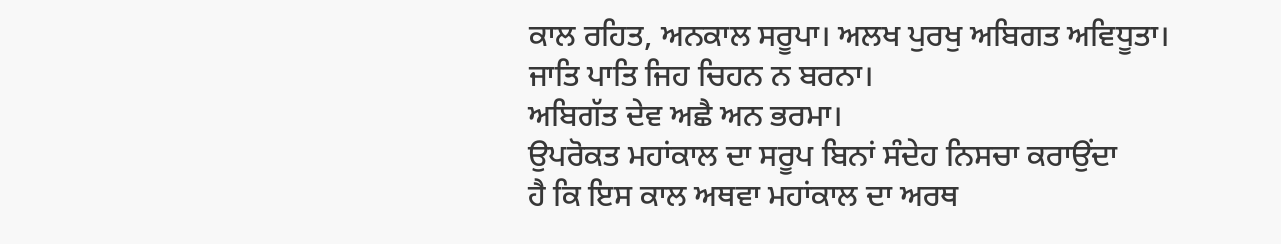ਕਾਲ ਰਹਿਤ, ਅਨਕਾਲ ਸਰੂਪਾ। ਅਲਖ ਪੁਰਖੁ ਅਬਿਗਤ ਅਵਿਧੂਤਾ।
ਜਾਤਿ ਪਾਤਿ ਜਿਹ ਚਿਹਨ ਨ ਬਰਨਾ।
ਅਬਿਗੱਤ ਦੇਵ ਅਛੈ ਅਨ ਭਰਮਾ।
ਉਪਰੋਕਤ ਮਹਾਂਕਾਲ ਦਾ ਸਰੂਪ ਬਿਨਾਂ ਸੰਦੇਹ ਨਿਸਚਾ ਕਰਾਉਂਦਾ
ਹੈ ਕਿ ਇਸ ਕਾਲ ਅਥਵਾ ਮਹਾਂਕਾਲ ਦਾ ਅਰਥ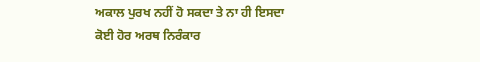ਅਕਾਲ ਪੁਰਖ ਨਹੀਂ ਹੋ ਸਕਦਾ ਤੇ ਨਾ ਹੀ ਇਸਦਾ
ਕੋਈ ਹੋਰ ਅਰਥ ਨਿਰੰਕਾਰ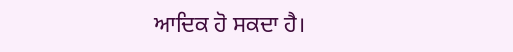ਆਦਿਕ ਹੋ ਸਕਦਾ ਹੈ।